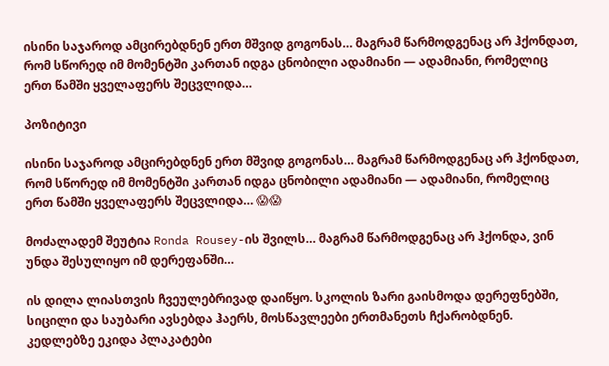ისინი საჯაროდ ამცირებდნენ ერთ მშვიდ გოგონას… მაგრამ წარმოდგენაც არ ჰქონდათ, რომ სწორედ იმ მომენტში კართან იდგა ცნობილი ადამიანი — ადამიანი, რომელიც ერთ წამში ყველაფერს შეცვლიდა…

პოზიტივი

ისინი საჯაროდ ამცირებდნენ ერთ მშვიდ გოგონას… მაგრამ წარმოდგენაც არ ჰქონდათ, რომ სწორედ იმ მომენტში კართან იდგა ცნობილი ადამიანი — ადამიანი, რომელიც ერთ წამში ყველაფერს შეცვლიდა… 😱😱

მოძალადემ შეუტია Ronda Rousey-ის შვილს… მაგრამ წარმოდგენაც არ ჰქონდა, ვინ უნდა შესულიყო იმ დერეფანში…

ის დილა ლიასთვის ჩვეულებრივად დაიწყო. სკოლის ზარი გაისმოდა დერეფნებში, სიცილი და საუბარი ავსებდა ჰაერს, მოსწავლეები ერთმანეთს ჩქარობდნენ. კედლებზე ეკიდა პლაკატები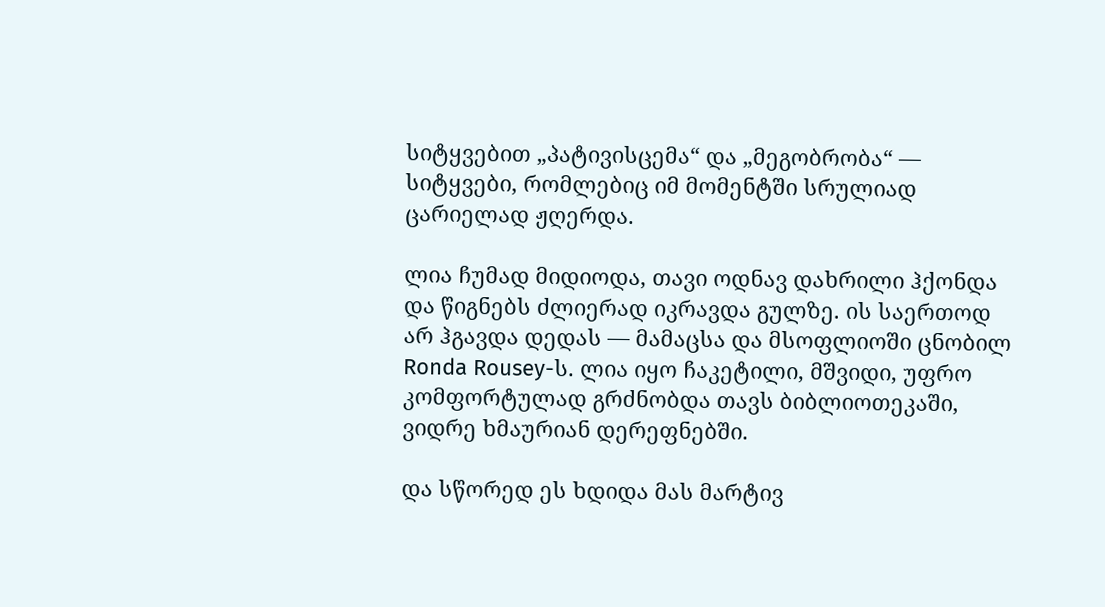სიტყვებით „პატივისცემა“ და „მეგობრობა“ — სიტყვები, რომლებიც იმ მომენტში სრულიად ცარიელად ჟღერდა.

ლია ჩუმად მიდიოდა, თავი ოდნავ დახრილი ჰქონდა და წიგნებს ძლიერად იკრავდა გულზე. ის საერთოდ არ ჰგავდა დედას — მამაცსა და მსოფლიოში ცნობილ Ronda Rousey-ს. ლია იყო ჩაკეტილი, მშვიდი, უფრო კომფორტულად გრძნობდა თავს ბიბლიოთეკაში, ვიდრე ხმაურიან დერეფნებში.

და სწორედ ეს ხდიდა მას მარტივ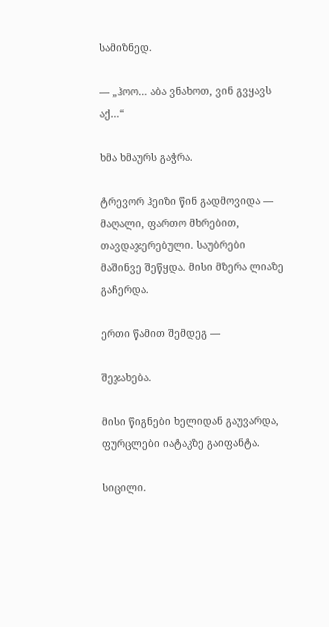სამიზნედ.

— „ჰოო… აბა ვნახოთ, ვინ გვყავს აქ…“

ხმა ხმაურს გაჭრა.

ტრევორ ჰეიზი წინ გადმოვიდა — მაღალი, ფართო მხრებით, თავდაჯერებული. საუბრები მაშინვე შეწყდა. მისი მზერა ლიაზე გაჩერდა.

ერთი წამით შემდეგ —

შეჯახება.

მისი წიგნები ხელიდან გაუვარდა, ფურცლები იატაკზე გაიფანტა.

სიცილი.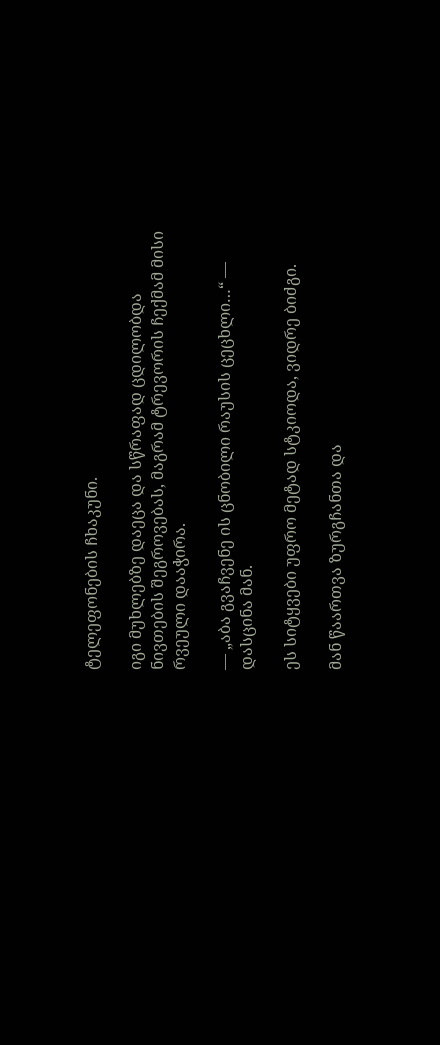ტელეფონების ჩხაკუნი.

იგი მუხლებზე დაეცა და სწრაფად ცდილობდა ნივთების შეგროვებას, მაგრამ ტრევორის ჩექმამ მისი რვეული დააჭირა.

— „აბა გვაჩვენე ის ცნობილი რაუსის ცეცხლი…“ — დასცინა მან.

ეს სიტყვები უფრო მეტად სტკიოდა, ვიდრე ბიძგი.

მან წაართვა ზურგჩანთა და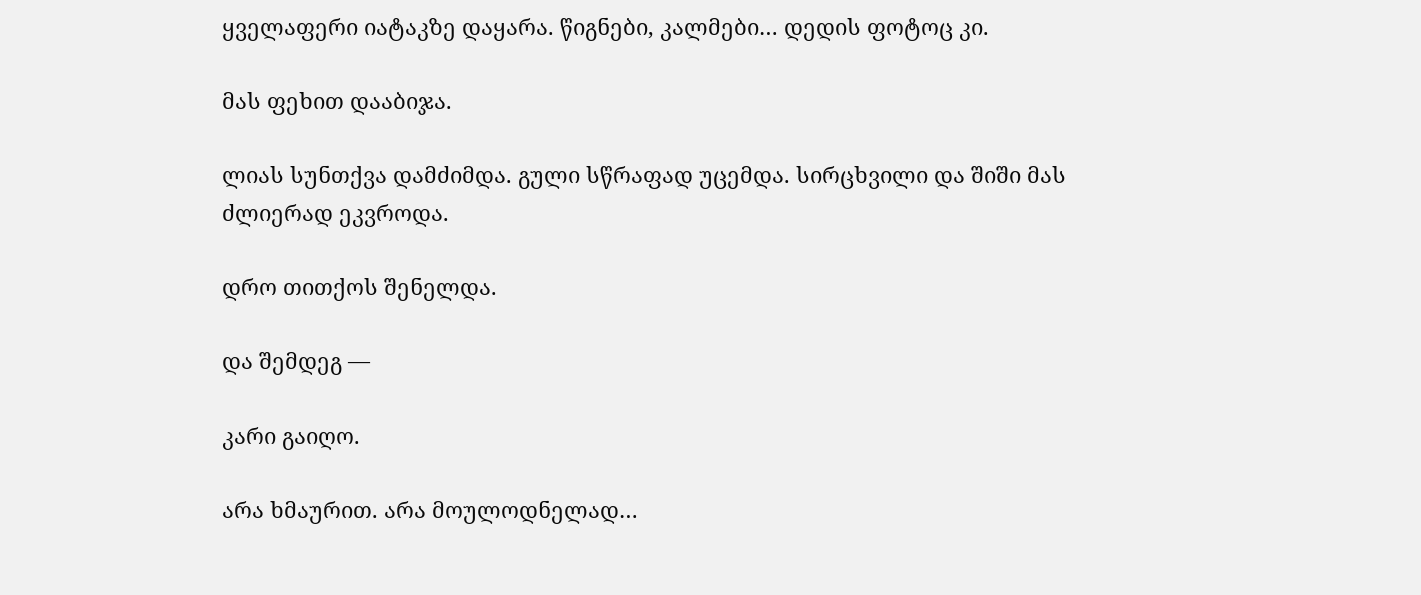ყველაფერი იატაკზე დაყარა. წიგნები, კალმები… დედის ფოტოც კი.

მას ფეხით დააბიჯა.

ლიას სუნთქვა დამძიმდა. გული სწრაფად უცემდა. სირცხვილი და შიში მას ძლიერად ეკვროდა.

დრო თითქოს შენელდა.

და შემდეგ —

კარი გაიღო.

არა ხმაურით. არა მოულოდნელად…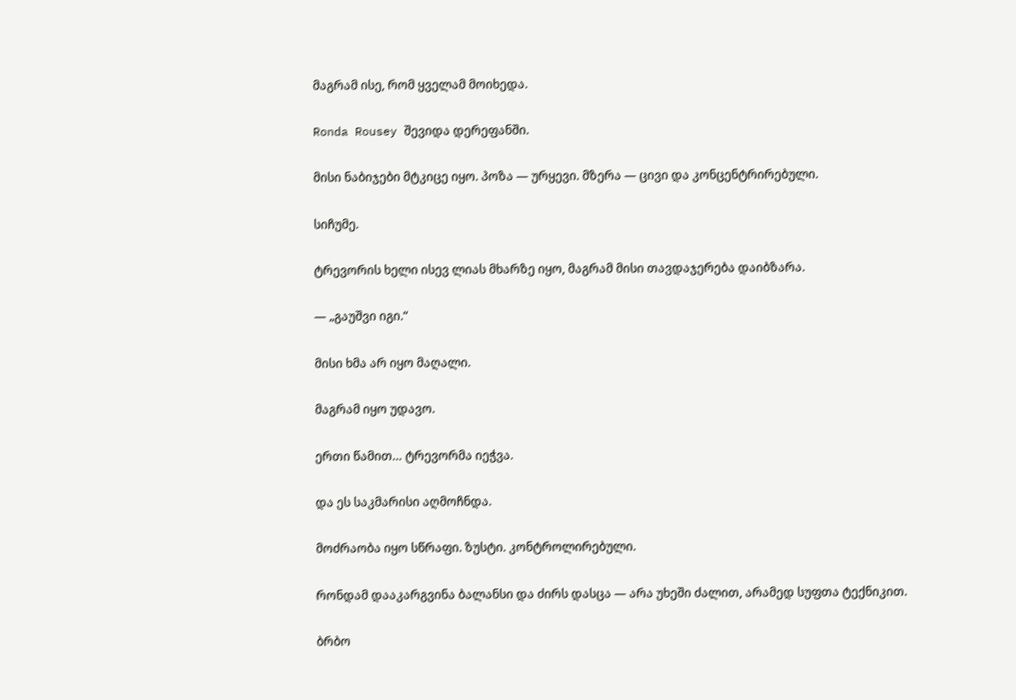მაგრამ ისე, რომ ყველამ მოიხედა.

Ronda Rousey შევიდა დერეფანში.

მისი ნაბიჯები მტკიცე იყო. პოზა — ურყევი. მზერა — ცივი და კონცენტრირებული.

სიჩუმე.

ტრევორის ხელი ისევ ლიას მხარზე იყო, მაგრამ მისი თავდაჯერება დაიბზარა.

— „გაუშვი იგი.“

მისი ხმა არ იყო მაღალი.

მაგრამ იყო უდავო.

ერთი წამით… ტრევორმა იეჭვა.

და ეს საკმარისი აღმოჩნდა.

მოძრაობა იყო სწრაფი. ზუსტი. კონტროლირებული.

რონდამ დააკარგვინა ბალანსი და ძირს დასცა — არა უხეში ძალით, არამედ სუფთა ტექნიკით.

ბრბო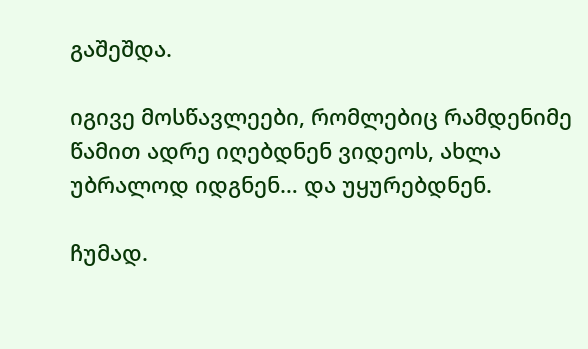გაშეშდა.

იგივე მოსწავლეები, რომლებიც რამდენიმე წამით ადრე იღებდნენ ვიდეოს, ახლა უბრალოდ იდგნენ… და უყურებდნენ.

ჩუმად.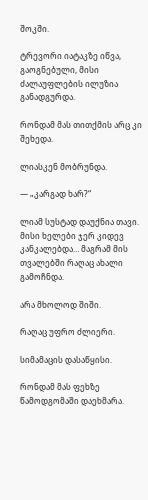შოკში.

ტრევორი იატაკზე იწვა, გაოგნებული, მისი ძალაუფლების ილუზია განადგურდა.

რონდამ მას თითქმის არც კი შეხედა.

ლიასკენ მობრუნდა.

— „კარგად ხარ?“

ლიამ სუსტად დაუქნია თავი. მისი ხელები ჯერ კიდევ კანკალებდა… მაგრამ მის თვალებში რაღაც ახალი გამოჩნდა.

არა მხოლოდ შიში.

რაღაც უფრო ძლიერი.

სიმამაცის დასაწყისი.

რონდამ მას ფეხზე წამოდგომაში დაეხმარა.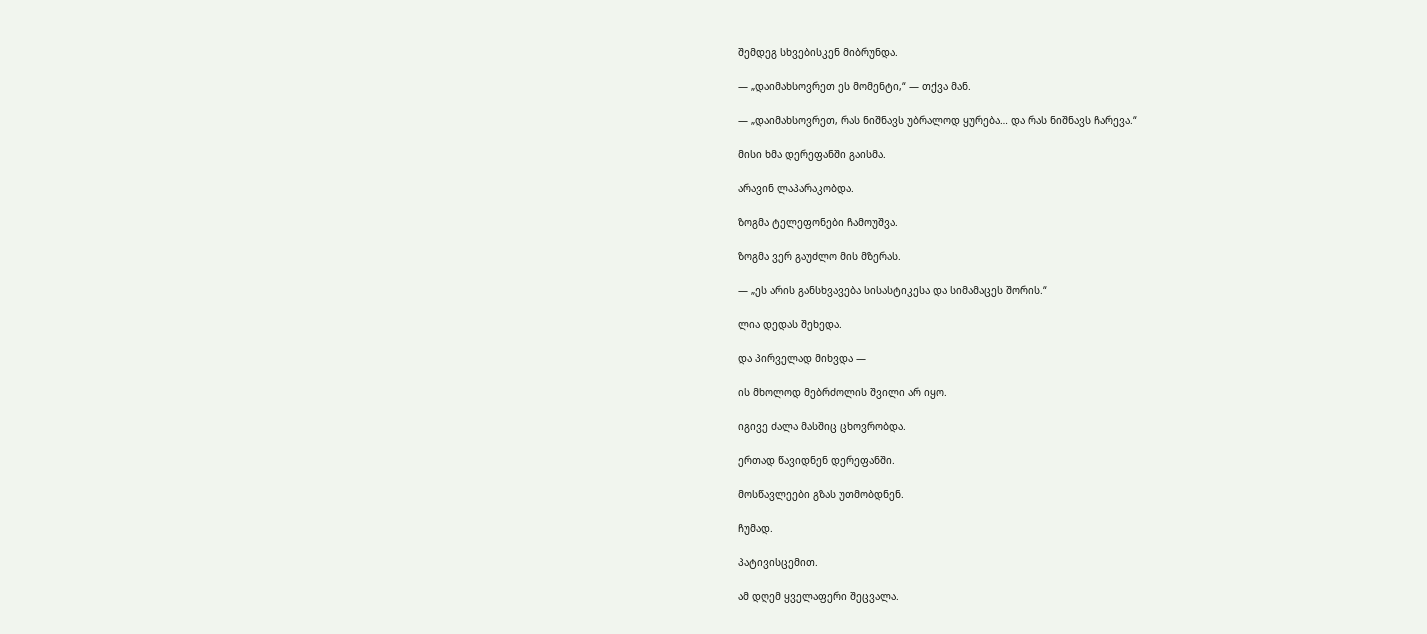შემდეგ სხვებისკენ მიბრუნდა.

— „დაიმახსოვრეთ ეს მომენტი,“ — თქვა მან.

— „დაიმახსოვრეთ, რას ნიშნავს უბრალოდ ყურება… და რას ნიშნავს ჩარევა.“

მისი ხმა დერეფანში გაისმა.

არავინ ლაპარაკობდა.

ზოგმა ტელეფონები ჩამოუშვა.

ზოგმა ვერ გაუძლო მის მზერას.

— „ეს არის განსხვავება სისასტიკესა და სიმამაცეს შორის.“

ლია დედას შეხედა.

და პირველად მიხვდა —

ის მხოლოდ მებრძოლის შვილი არ იყო.

იგივე ძალა მასშიც ცხოვრობდა.

ერთად წავიდნენ დერეფანში.

მოსწავლეები გზას უთმობდნენ.

ჩუმად.

პატივისცემით.

ამ დღემ ყველაფერი შეცვალა.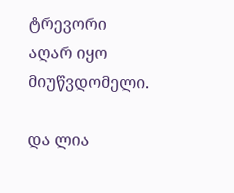ტრევორი აღარ იყო მიუწვდომელი.

და ლია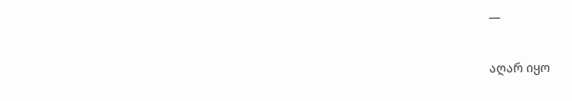—

აღარ იყო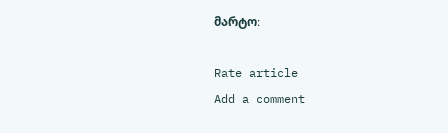მარტო։

Rate article
Add a comment